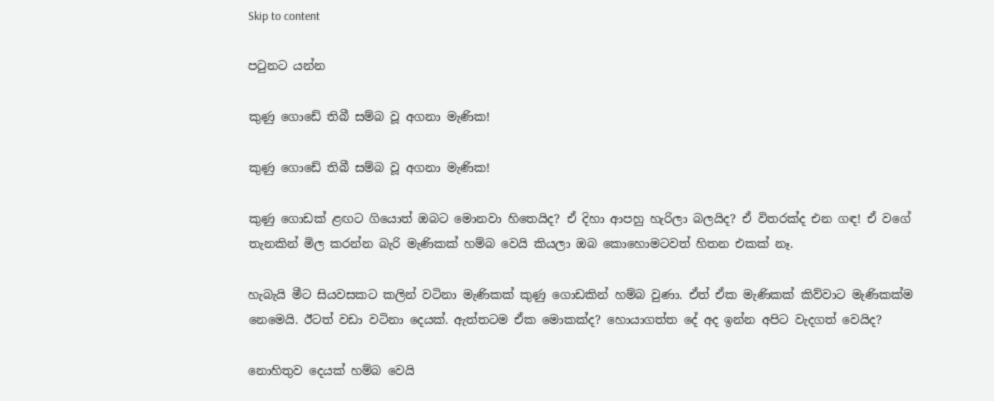Skip to content

පටුනට යන්න

කුණු ගොඩේ තිබී සම්බ වූ අගනා මැණික!

කුණු ගොඩේ තිබී සම්බ වූ අගනා මැණික!

කුණු ගොඩක් ළඟට ගියොත් ඔබට මොනවා හිතෙයිද? ඒ දිහා ආපහු හැරිලා බලයිද? ඒ විතරක්ද එන ගඳ! ඒ වගේ තැනකින් මිල කරන්න බැරි මැණිකක් හම්බ වෙයි කියලා ඔබ කොහොමටවත් හිතන එකක් නෑ.

හැබැයි මීට සියවසකට කලින් වටිනා මැණිකක් කුණු ගොඩකින් හම්බ වුණා. ඒත් ඒක මැණිකක් කිව්වාට මැණිකක්ම නෙමෙයි. ඊටත් වඩා වටිනා දෙයක්. ඇත්තටම ඒක මොකක්ද? හොයාගත්ත දේ අද ඉන්න අපිට වැදගත් වෙයිද?

නොහිතුව දෙයක් හම්බ වෙයි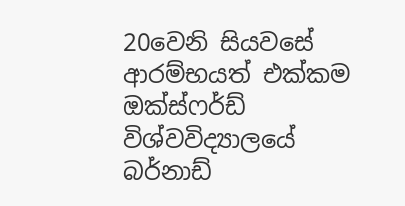20වෙනි සියවසේ ආරම්භයත් එක්කම ඔක්ස්ෆර්ඩ් විශ්වවිද්‍යාලයේ බර්නාඩ්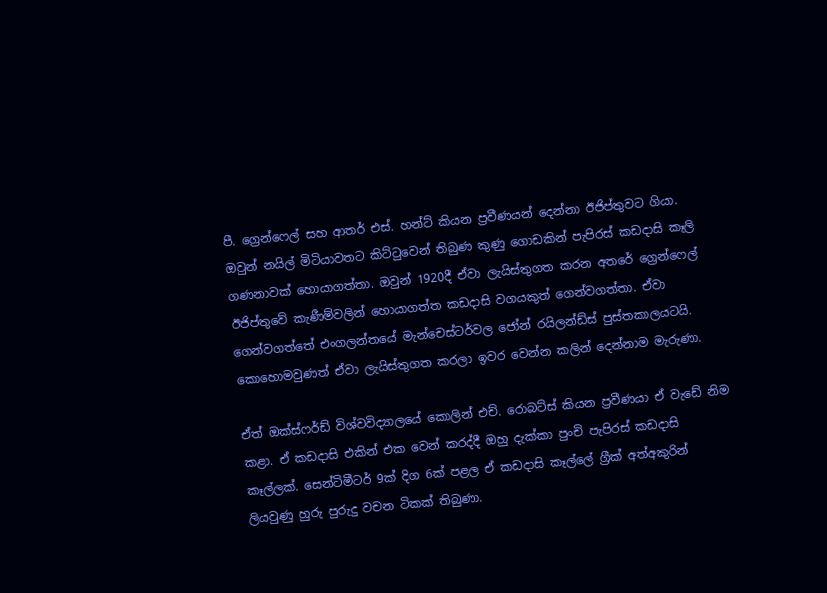පී. ග්‍රෙන්ෆෙල් සහ ආතර් එස්. හන්ට් කියන ප්‍රවීණයන් දෙන්නා ඊජිප්තුවට ගියා. ඔවුන් නයිල් මිටියාවතට කිට්ටුවෙන් තිබුණ කුණු ගොඩකින් පැපිරස් කඩදාසි කෑලි ගණනාවක් හොයාගත්තා. ඔවුන් 1920දී ඒවා ලැයිස්තුගත කරන අතරේ ග්‍රෙන්ෆෙල් ඊජිප්තුවේ කැණීම්වලින් හොයාගත්ත කඩදාසි වගයකුත් ගෙන්වගත්තා. ඒවා ගෙන්වගත්තේ එංගලන්තයේ මැන්චෙස්ටර්වල ජෝන් රයිලන්ඩ්ස් පුස්තකාලයටයි. කොහොමවුණත් ඒවා ලැයිස්තුගත කරලා ඉවර වෙන්න කලින් දෙන්නාම මැරුණා.

ඒත් ඔක්ස්ෆර්ඩ් විශ්වවිද්‍යාලයේ කොලින් එච්. රොබට්ස් කියන ප්‍රවීණයා ඒ වැඩේ නිම කළා. ඒ කඩදාසි එකින් එක වෙන් කරද්දී ඔහු දැක්කා පුංචි පැපිරස් කඩදාසි කෑල්ලක්. සෙන්ටිමීටර් 9ක් දිග 6ක් පළල ඒ කඩදාසි කෑල්ලේ ග්‍රීක් අත්අකුරින් ලියවුණු හුරු පුරුදු වචන ටිකක් තිබුණා.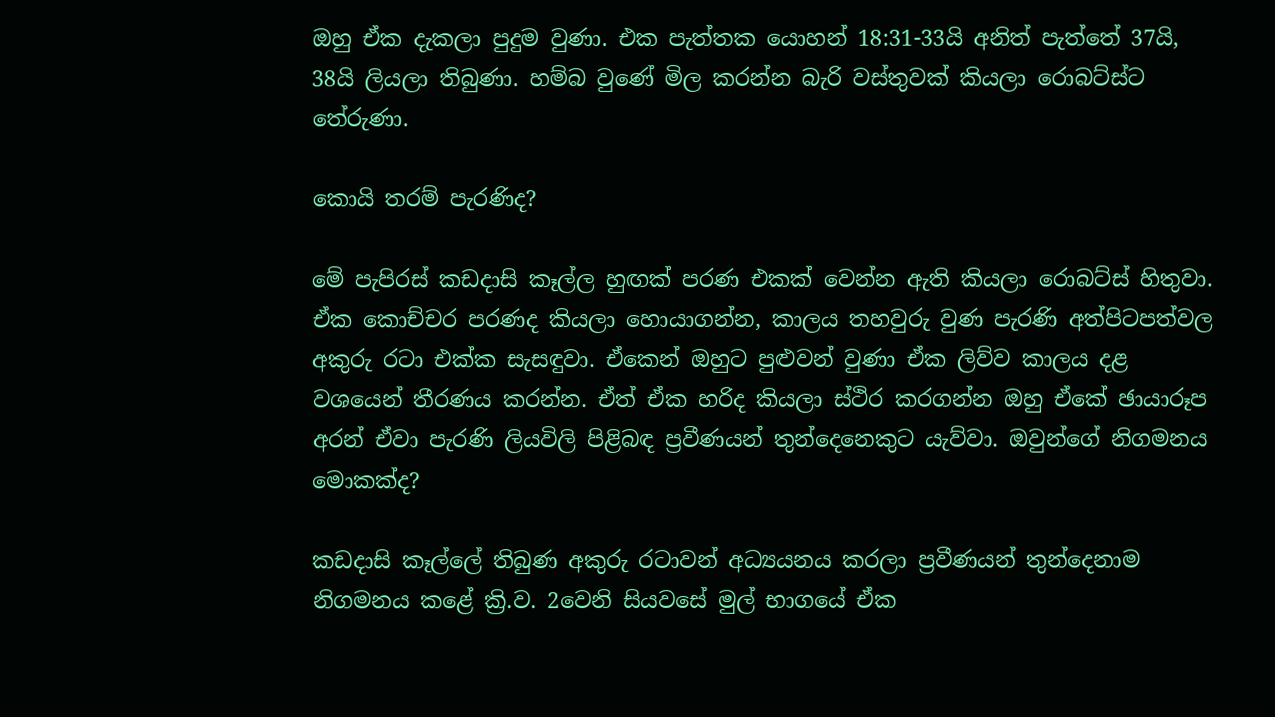ඔහු ඒක දැකලා පුදුම වුණා. එක පැත්තක යොහන් 18:31-33යි අනිත් පැත්තේ 37යි, 38යි ලියලා තිබුණා. හම්බ වුණේ මිල කරන්න බැරි වස්තුවක් කියලා රොබට්ස්ට තේරුණා.

කොයි තරම් පැරණිද?

මේ පැපිරස් කඩදාසි කෑල්ල හුඟක් පරණ එකක් වෙන්න ඇති කියලා රොබට්ස් හිතුවා. ඒක කොච්චර පරණද කියලා හොයාගන්න, කාලය තහවුරු වුණ පැරණි අත්පිටපත්වල අකුරු රටා එක්ක සැසඳුවා. ඒකෙන් ඔහුට පුළුවන් වුණා ඒක ලිව්ව කාලය දළ වශයෙන් තීරණය කරන්න. ඒත් ඒක හරිද කියලා ස්ථිර කරගන්න ඔහු ඒකේ ඡායාරූප අරන් ඒවා පැරණි ලියවිලි පිළිබඳ ප්‍රවීණයන් තුන්දෙනෙකුට යැව්වා. ඔවුන්ගේ නිගමනය මොකක්ද?

කඩදාසි කෑල්ලේ තිබුණ අකුරු රටාවන් අධ්‍යයනය කරලා ප්‍රවීණයන් තුන්දෙනාම නිගමනය කළේ ක්‍රි.ව. 2වෙනි සියවසේ මුල් භාගයේ ඒක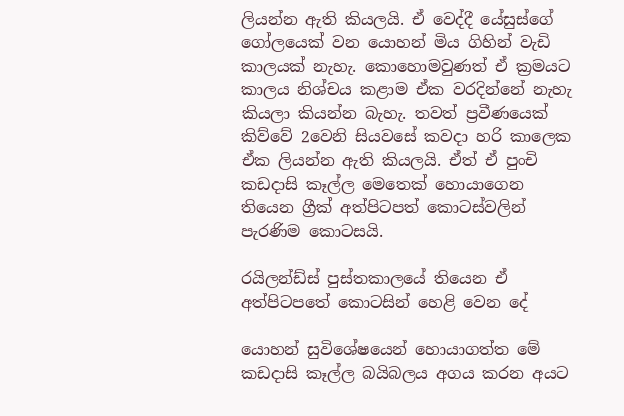ලියන්න ඇති කියලයි. ඒ වෙද්දී යේසුස්ගේ ගෝලයෙක් වන යොහන් මිය ගිහින් වැඩි කාලයක් නැහැ. කොහොමවුණත් ඒ ක්‍රමයට කාලය නිශ්චය කළාම ඒක වරදින්නේ නැහැ කියලා කියන්න බැහැ. තවත් ප්‍රවීණයෙක් කිව්වේ 2වෙනි සියවසේ කවදා හරි කාලෙක ඒක ලියන්න ඇති කියලයි. ඒත් ඒ පුංචි කඩදාසි කෑල්ල මෙතෙක් හොයාගෙන තියෙන ග්‍රීක් අත්පිටපත් කොටස්වලින් පැරණිම කොටසයි.

රයිලන්ඩ්ස් පුස්තකාලයේ තියෙන ඒ අත්පිටපතේ කොටසින් හෙළි වෙන දේ

යොහන් සුවිශේෂයෙන් හොයාගත්ත මේ කඩදාසි කෑල්ල බයිබලය අගය කරන අයට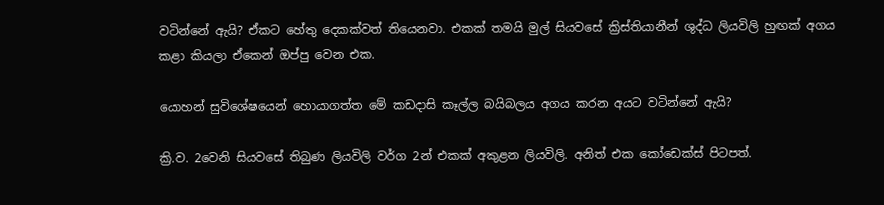වටින්නේ ඇයි? ඒකට හේතු දෙකක්වත් තියෙනවා. එකක් තමයි මුල් සියවසේ ක්‍රිස්තියානීන් ශුද්ධ ලියවිලි හුඟක් අගය කළා කියලා ඒකෙන් ඔප්පු වෙන එක.

යොහන් සුවිශේෂයෙන් හොයාගත්ත මේ කඩදාසි කෑල්ල බයිබලය අගය කරන අයට වටින්නේ ඇයි?

ක්‍රි.ව. 2වෙනි සියවසේ තිබුණ ලියවිලි වර්ග 2න් එකක් අකුළන ලියවිලි. අනිත් එක කෝඩෙක්ස් පිටපත්.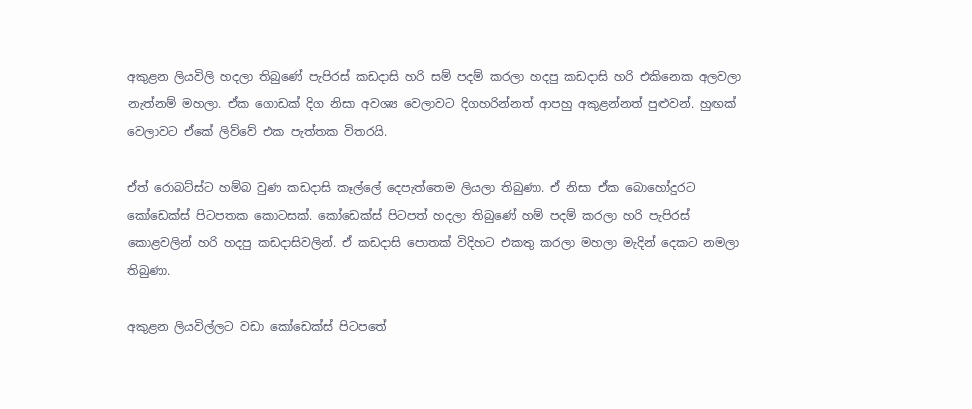අකුළන ලියවිලි හදලා තිබුණේ පැපිරස් කඩදාසි හරි සම් පදම් කරලා හදපු කඩදාසි හරි එකිනෙක අලවලා නැත්නම් මහලා. ඒක ගොඩක් දිග නිසා අවශ්‍ය වෙලාවට දිගහරින්නත් ආපහු අකුළන්නත් පුළුවන්. හුඟක් වෙලාවට ඒකේ ලිව්වේ එක පැත්තක විතරයි.

ඒත් රොබට්ස්ට හම්බ වුණ කඩදාසි කෑල්ලේ දෙපැත්තෙම ලියලා තිබුණා. ඒ නිසා ඒක බොහෝදුරට කෝඩෙක්ස් පිටපතක කොටසක්. කෝඩෙක්ස් පිටපත් හදලා තිබුණේ හම් පදම් කරලා හරි පැපිරස් කොළවලින් හරි හදපු කඩදාසිවලින්. ඒ කඩදාසි පොතක් විදිහට එකතු කරලා මහලා මැදින් දෙකට නමලා තිබුණා.

අකුළන ලියවිල්ලට වඩා කෝඩෙක්ස් පිටපතේ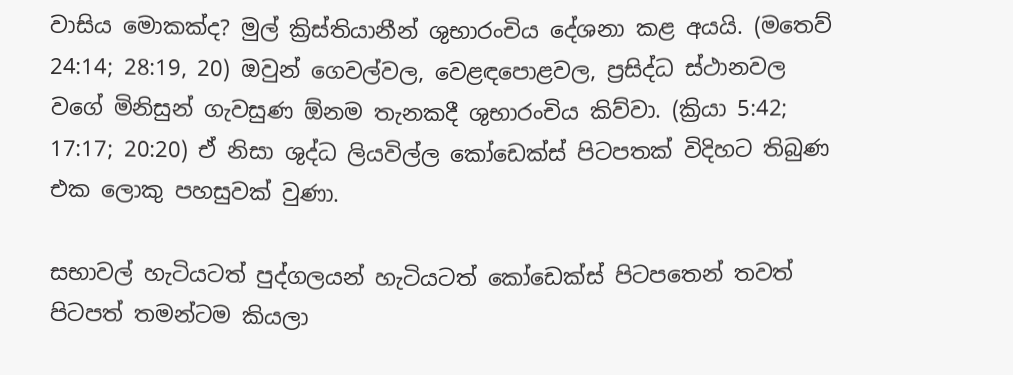වාසිය මොකක්ද? මුල් ක්‍රිස්තියානීන් ශුභාරංචිය දේශනා කළ අයයි. (මතෙව් 24:14; 28:19, 20) ඔවුන් ගෙවල්වල, වෙළඳපොළවල, ප්‍රසිද්ධ ස්ථානවල වගේ මිනිසුන් ගැවසුණ ඕනම තැනකදී ශුභාරංචිය කිව්වා. (ක්‍රියා 5:42; 17:17; 20:20) ඒ නිසා ශුද්ධ ලියවිල්ල කෝඩෙක්ස් පිටපතක් විදිහට තිබුණ එක ලොකු පහසුවක් වුණා.

සභාවල් හැටියටත් පුද්ගලයන් හැටියටත් කෝඩෙක්ස් පිටපතෙන් තවත් පිටපත් තමන්ටම කියලා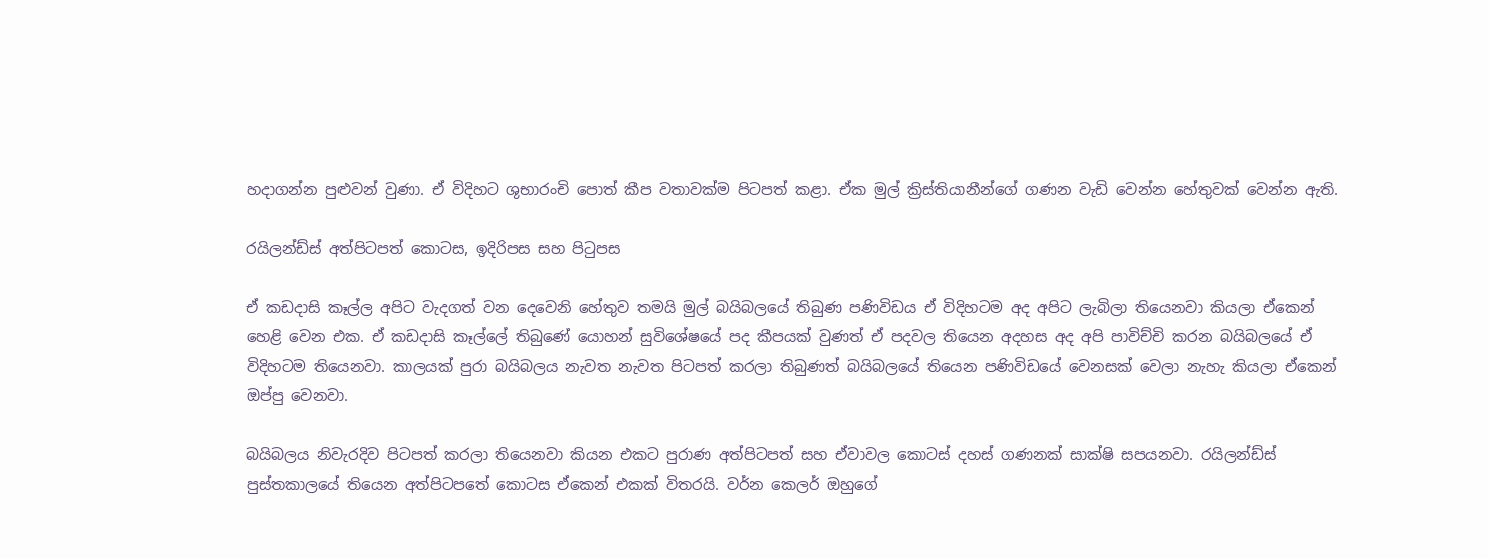හදාගන්න පුළුවන් වුණා. ඒ විදිහට ශුභාරංචි පොත් කීප වතාවක්ම පිටපත් කළා. ඒක මුල් ක්‍රිස්තියානීන්ගේ ගණන වැඩි වෙන්න හේතුවක් වෙන්න ඇති.

රයිලන්ඩ්ස් අත්පිටපත් කොටස, ඉදිරිපස සහ පිටුපස

ඒ කඩදාසි කෑල්ල අපිට වැදගත් වන දෙවෙනි හේතුව තමයි මුල් බයිබලයේ තිබුණ පණිවිඩය ඒ විදිහටම අද අපිට ලැබිලා තියෙනවා කියලා ඒකෙන් හෙළි වෙන එක. ඒ කඩදාසි කෑල්ලේ තිබුණේ යොහන් සුවිශේෂයේ පද කීපයක් වුණත් ඒ පදවල තියෙන අදහස අද අපි පාවිච්චි කරන බයිබලයේ ඒ විදිහටම තියෙනවා. කාලයක් පුරා බයිබලය නැවත නැවත පිටපත් කරලා තිබුණත් බයිබලයේ තියෙන පණිවිඩයේ වෙනසක් වෙලා නැහැ කියලා ඒකෙන් ඔප්පු වෙනවා.

බයිබලය නිවැරදිව පිටපත් කරලා තියෙනවා කියන එකට පුරාණ අත්පිටපත් සහ ඒවාවල කොටස් දහස් ගණනක් සාක්ෂි සපයනවා. රයිලන්ඩ්ස් පුස්තකාලයේ තියෙන අත්පිටපතේ කොටස ඒකෙන් එකක් විතරයි. වර්න කෙලර් ඔහුගේ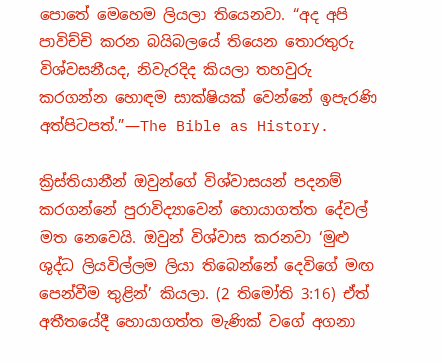පොතේ මෙහෙම ලියලා තියෙනවා. “අද අපි පාවිච්චි කරන බයිබලයේ තියෙන තොරතුරු විශ්වසනීයද, නිවැරදිද කියලා තහවුරු කරගන්න හොඳම සාක්ෂියක් වෙන්නේ ඉපැරණි අත්පිටපත්.”—The Bible as History.

ක්‍රිස්තියානීන් ඔවුන්ගේ විශ්වාසයන් පදනම් කරගන්නේ පුරාවිද්‍යාවෙන් හොයාගත්ත දේවල් මත නෙවෙයි. ඔවුන් විශ්වාස කරනවා ‘මුළු ශුද්ධ ලියවිල්ලම ලියා තිබෙන්නේ දෙවිගේ මඟ පෙන්වීම තුළින්’ කියලා. (2 තිමෝති 3:16) ඒත් අතීතයේදී හොයාගත්ත මැණික් වගේ අගනා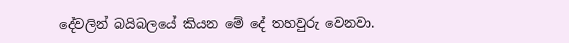දේවලින් බයිබලයේ කියන මේ දේ තහවුරු වෙනවා.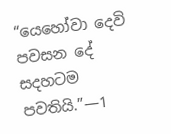“යෙහෝවා දෙවි පවසන දේ සදහටම පවතියි.”—1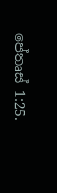පේතෘස් 1:25.